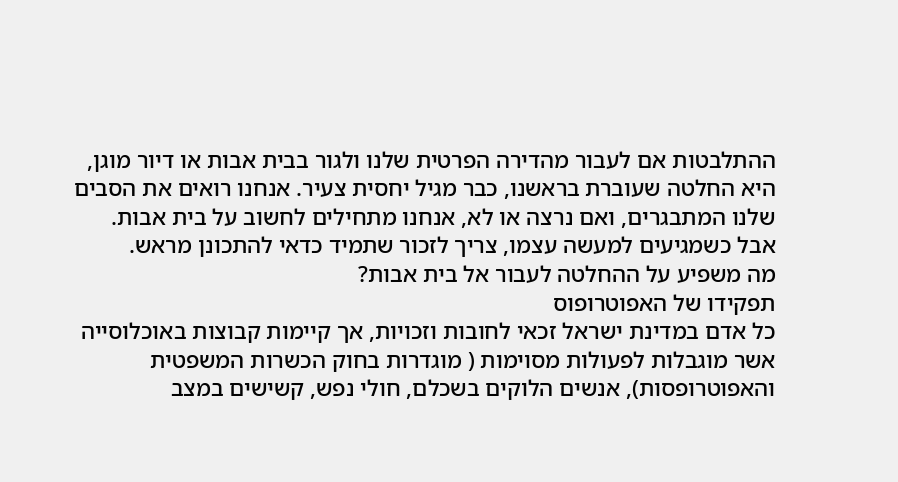ההתלבטות אם לעבור מהדירה הפרטית שלנו ולגור בבית אבות או דיור מוגן, היא החלטה שעוברת בראשנו, כבר מגיל יחסית צעיר. אנחנו רואים את הסבים שלנו המתבגרים, ואם נרצה או לא, אנחנו מתחילים לחשוב על בית אבות. אבל כשמגיעים למעשה עצמו, צריך לזכור שתמיד כדאי להתכונן מראש.
מה משפיע על ההחלטה לעבור אל בית אבות?
תפקידו של האפוטרופוס
כל אדם במדינת ישראל זכאי לחובות וזכויות, אך קיימות קבוצות באוכלוסייה אשר מוגבלות לפעולות מסוימות ( מוגדרות בחוק הכשרות המשפטית והאפוטרופסות), אנשים הלוקים בשכלם, חולי נפש, קשישים במצב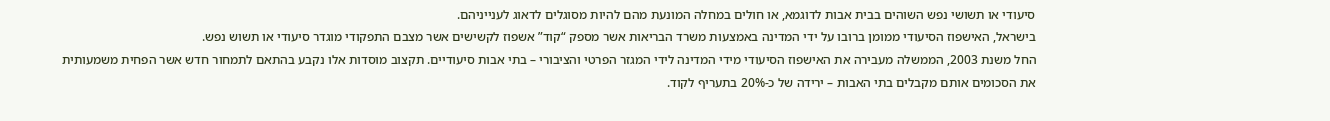סיעודי או תשושי נפש השוהים בבית אבות לדוגמא, או חולים במחלה המונעת מהם להיות מסוגלים לדאוג לענייניהם.
בישראל, האישפוז הסיעודי ממומן ברובו על ידי המדינה באמצעות משרד הבריאות אשר מספק “קוד” אשפוז לקשישים אשר מצבם התפקודי מוגדר סיעודי או תשוש נפש.
החל משנת 2003, הממשלה מעבירה את האישפוז הסיעודי מידי המדינה לידי המגזר הפרטי והציבורי – בתי אבות סיעודיים. תקצוב מוסדות אלו נקבע בהתאם לתמחור חדש אשר הפחית משמעותית את הסכומים אותם מקבלים בתי האבות – ירידה של כ-20% בתעריף לקוד.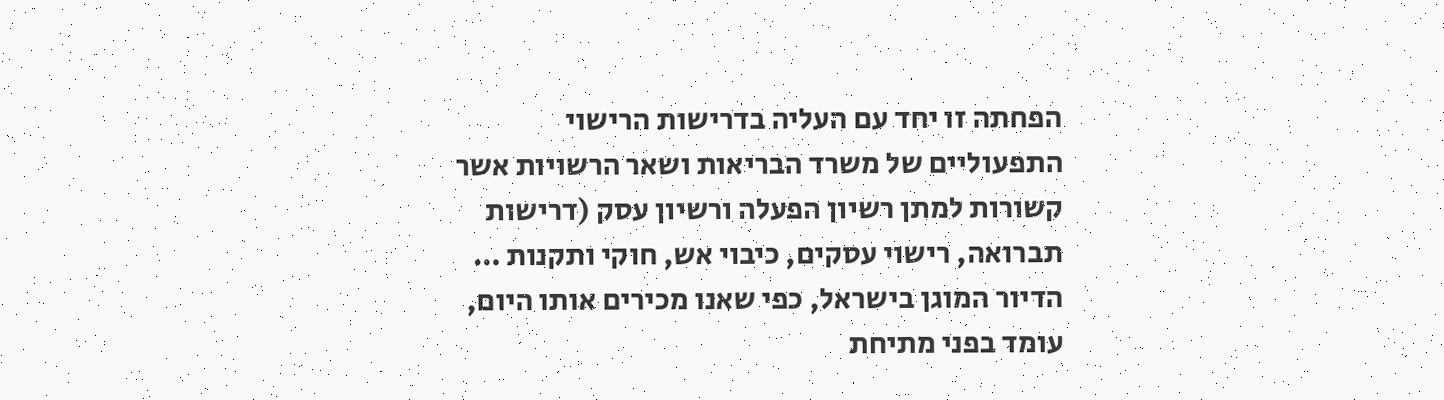הפחתה זו יחד עם העליה בדרישות הרישוי התפעוליים של משרד הבריאות ושאר הרשויות אשר קשורות למתן רשיון הפעלה ורשיון עסק (דרישות תברואה, רישוי עסקים, כיבוי אש, חוקי ותקנות …
הדיור המוגן בישראל, כפי שאנו מכירים אותו היום, עומד בפני מתיחת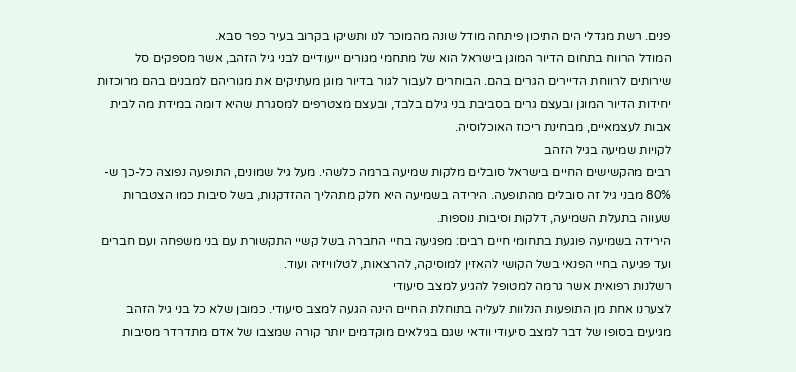פנים. רשת מגדלי הים התיכון פיתחה מודל שונה מהמוכר לנו ותשיקו בקרוב בעיר כפר סבא.
המודל הרווח בתחום הדיור המוגן בישראל הוא של מתחמי מגורים ייעודיים לבני גיל הזהב, אשר מספקים סל שירותים לרווחת הדיירים הגרים בהם. הבוחרים לעבור לגור בדיור מוגן מעתיקים את מגוריהם למבנים בהם מרוכזות יחידות הדיור המוגן ובעצם גרים בסביבת בני גילם בלבד, ובעצם מצטרפים למסגרת שהיא דומה במידת מה לבית אבות לעצמאיים, מבחינת ריכוז האוכלוסיה.
לקויות שמיעה בגיל הזהב
רבים מהקשישים החיים בישראל סובלים מלקות שמיעה ברמה כלשהי. מעל גיל שמונים, התופעה נפוצה כל-כך ש- 80% מבני גיל זה סובלים מהתופעה. הירידה בשמיעה היא חלק מתהליך ההזדקנות, בשל סיבות כמו הצטברות שעווה בתעלת השמיעה, דלקות וסיבות נוספות.
הירידה בשמיעה פוגעת בתחומי חיים רבים: מפגיעה בחיי החברה בשל קשיי התקשורת עם בני משפחה ועם חברים ועד פגיעה בחיי הפנאי בשל הקושי להאזין למוסיקה, להרצאות, לטלוויזיה ועוד.
רשלנות רפואית אשר גרמה למטופל להגיע למצב סיעודי
לצערנו אחת מן התופעות הנלוות לעליה בתוחלת החיים הינה הגעה למצב סיעודי. כמובן שלא כל בני גיל הזהב מגיעים בסופו של דבר למצב סיעודי וודאי שגם בגילאים מוקדמים יותר קורה שמצבו של אדם מתדרדר מסיבות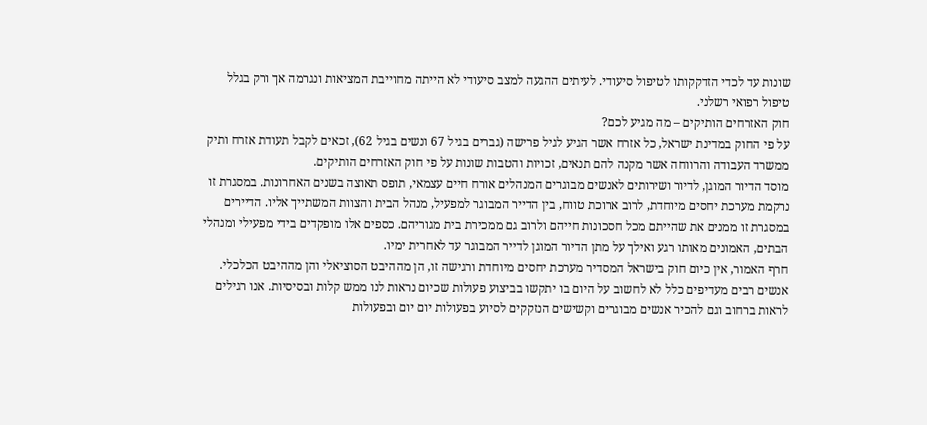שונות עד לכדי הזדקקותו לטיפול סיעודי. לעיתים ההגעה למצב סיעודי לא הייתה מחוייבת המציאות ונגרמה אך ורק בגלל טיפול רפואי רשלני.
חוק האזרחים הותיקים – מה מגיע לכם?
על פי החוק במדינת ישראל, כל אזרח אשר הגיע לגיל פרישה (גברים בגיל 67 ונשים בגיל 62), זכאים לקבל תעודת אזרח ותיק ממשרד העבודה והרווחה אשר מקנה להם תנאים, זכויות והטבות שונות על פי חוק האזרחים הותיקים.
מוסד הדיור המוגן, לדיור ושירותים לאנשים מבוגרים המנהלים אורח חיים עצמאי, תופס תאוצה בשנים האחרונות. במסגרת זו נרקמת מערכת יחסים מיוחדת, לרוב ארוכת טווח, בין הדייר המבוגר למפעיל, מנהל הבית והצוות המשתייך אליו. הדיירים במסגרת זו ממנים את שהייתם מכל חסכונות חייהם ולרוב גם ממכירת בית מגוריהם. כספים אלו מופקדים בידי מפעילי ומנהלי הבתים, האמונים מאותו רגע ואילך על מתן הדיור המוגן לדייר המבוגר עד לאחרית ימיו.
חרף האמור, אין כיום חוק בישראל המסדיר מערכת יחסים מיוחדת ורגישה זו, הן מההיבט הסוציאלי והן מההיבט הכלכלי.
אנשים רבים מעדיפים כלל לא לחשוב על היום בו יתקשו בביצוע פעולות שכיום נראות לנו ממש קלות ובסיסיות. אנו רגילים לראות ברחוב וגם להכיר אנשים מבוגרים וקשישים הנזקקים לסיוע בפעולות יום יום ובפעולות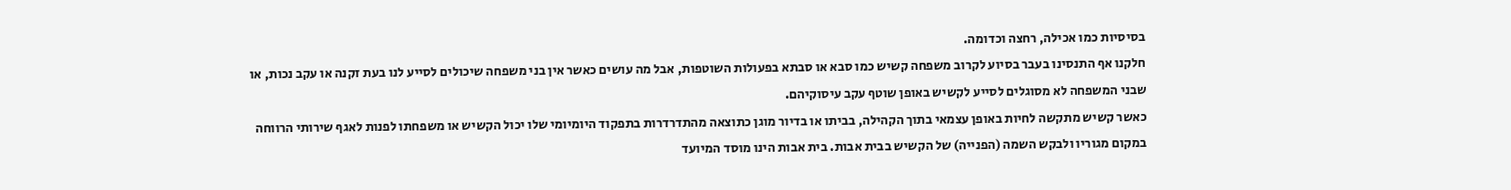בסיסיות כמו אכילה, רחצה וכדומה.
חלקנו אף התנסינו בעבר בסיוע לקרוב משפחה קשיש כמו סבא או סבתא בפעולות השוטפות, אבל מה עושים כאשר אין בני משפחה שיכולים לסייע לנו בעת זקנה או עקב נכות, או שבני המשפחה לא מסוגלים לסייע לקשיש באופן שוטף עקב עיסוקיהם.
כאשר קשיש מתקשה לחיות באופן עצמאי בתוך הקהילה, בביתו או בדיור מוגן כתוצאה מהתדרדרות בתפקוד היומיומי שלו יכול הקשיש או משפחתו לפנות לאגף שירותי הרווחה במקום מגוריו ולבקש השמה (הפנייה) של הקשיש בבית אבות. בית אבות הינו מוסד המיועד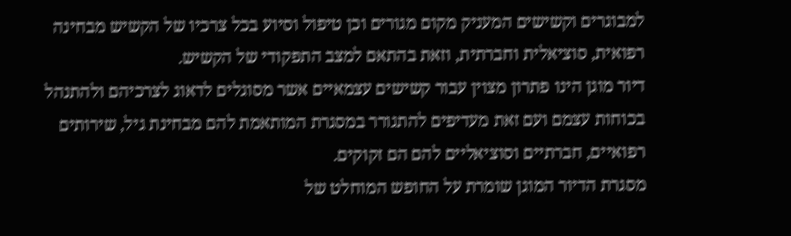למבוגרים וקשישים המעניק מקום מגורים וכן טיפול וסיוע בכל צרכיו של הקשיש מבחינה רפואית, סוציאלית וחברתית, וזאת בהתאם למצב התפקודי של הקשיש.
דיור מוגן הינו פתרון מצוין עבור קשישים עצמאיים אשר מסוגלים לדאוג לצרכיהם ולהתנהל בכוחות עצמם ועם זאת מעדיפים להתגורר במסגרת המותאמת להם מבחינת גיל, שירותים רפואיים, חברתיים וסוציאליים להם הם זקוקים.
מסגרת הדיור המוגן שומרת על החופש המוחלט של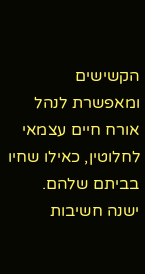הקשישים ומאפשרת לנהל אורח חיים עצמאי לחלוטין, כאילו שחיו בביתם שלהם. ישנה חשיבות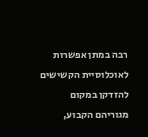רבה במתן אפשרות לאוכלוסיית הקשישים להזדקן במקום מגוריהם הקבוע,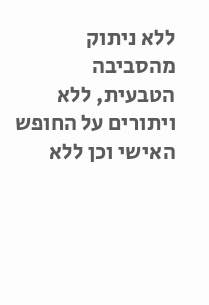ללא ניתוק מהסביבה הטבעית, ללא ויתורים על החופש האישי וכן ללא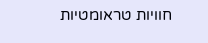חוויות טראומטיות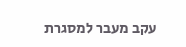עקב מעבר למסגרת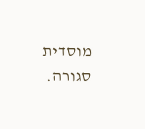מוסדית סגורה.